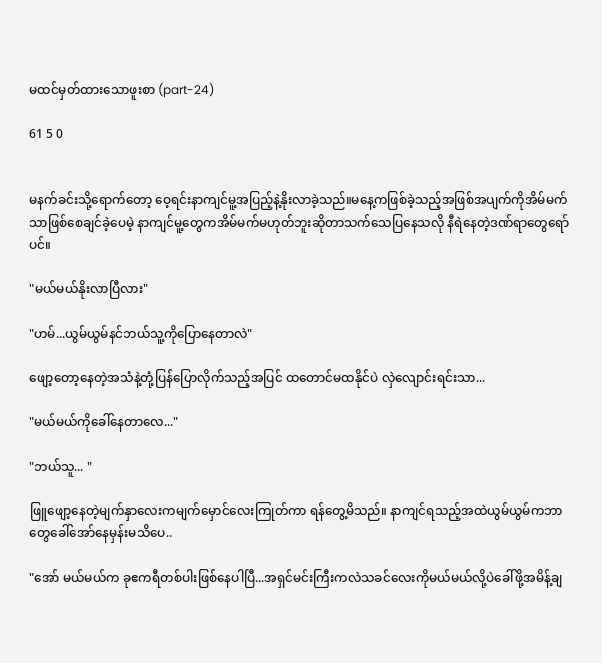မထင်မှတ်ထားသောဖူးစာ (part-24)

61 5 0


မနက်ခင်းသို့ရောက်တော့ ဝေ့ရင်းနာကျင်မူ့အပြည့်နဲ့နိုးလာခဲ့သည်။မနေ့ကဖြစ်ခဲ့သည့်အဖြစ်အပျက်ကိုအိမ်မက်သာဖြစ်စေချင်ခဲ့ပေမဲ့ နာကျင်မူ့တွေကအိမ်မက်မဟုတ်ဘူးဆိုတာသက်သေပြနေသလို နီရဲနေတဲ့ဒဏ်ရာတွေရော်ပင်။

"မယ်မယ်နိုးလာပြီလား"

"ဟမ်...ယွမ်ယွမ်နင်ဘယ်သူ့ကိုပြောနေတာလဲ"

ဖျော့တော့နေတဲ့အသံနဲ့တုံ့ပြန်ပြောလိုက်သည့်အပြင် ထတောင်မထနိုင်ပဲ လှဲလျောင်းရင်းသာ...

"မယ်မယ်ကိုခေါ်နေတာလေ..."

"ဘယ်သူ... "

ဖြူဖျော့နေတဲ့မျက်နှာလေးကမျက်မှောင်လေးကြုတ်ကာ ရန်တွေ့မိသည်။ နာကျင်ရသည့်အထဲယွမ်ယွမ်ကဘာတွေခေါ်အော်နေမှန်းမသိပေ..

"အော် မယ်မယ်က ခုဧကရီတစ်ပါးဖြစ်နေပါပြီ...အရှင်မင်းကြီးကလဲသခင်လေးကိုမယ်မယ်လို့ပဲခေါ်ဖို့အမိန့်ချ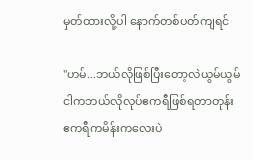မှတ်ထားလို့ပါ နောက်တစ်ပတ်ကျရင်

"ဟမ်...ဘယ်လိုဖြစ်ပြီးတော့လဲယွမ်ယွမ် ငါကဘယ်လိုလုပ်ဧကရီဖြစ်ရတာတုန်း ဧကရီကမိန်းကလေးပဲ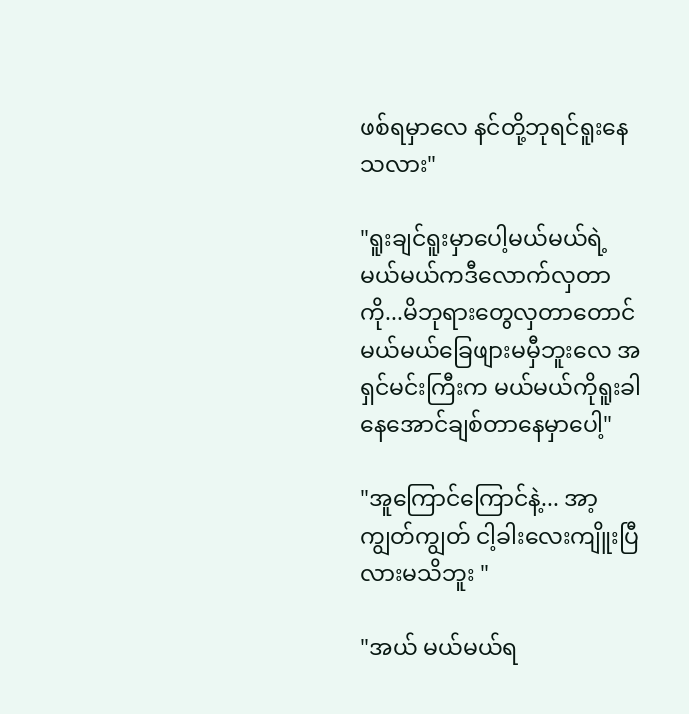ဖစ်ရမှာလေ နင်တို့ဘုရင်ရူးနေသလား"

"ရူးချင်ရူးမှာပေါ့မယ်မယ်ရဲ့ မယ်မယ်ကဒီလောက်လှတာကို...မိဘုရားတွေလှတာတောင်မယ်မယ်ခြေဖျားမမှီဘူးလေ အရှင်မင်းကြီးက မယ်မယ်ကိုရူးခါနေအောင်ချစ်တာနေမှာပေါ့"

"အူကြောင်ကြောင်နဲ့... အာ့ ကျွတ်ကျွတ် ငါ့ခါးလေးကျိူးပြီလားမသိဘူး "

"အယ် မယ်မယ်ရ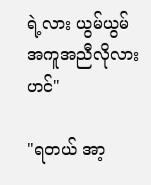ရဲ့လား ယွမ်ယွမ် အကူအညီလိုလားဟင်"

"ရတယ် အာ့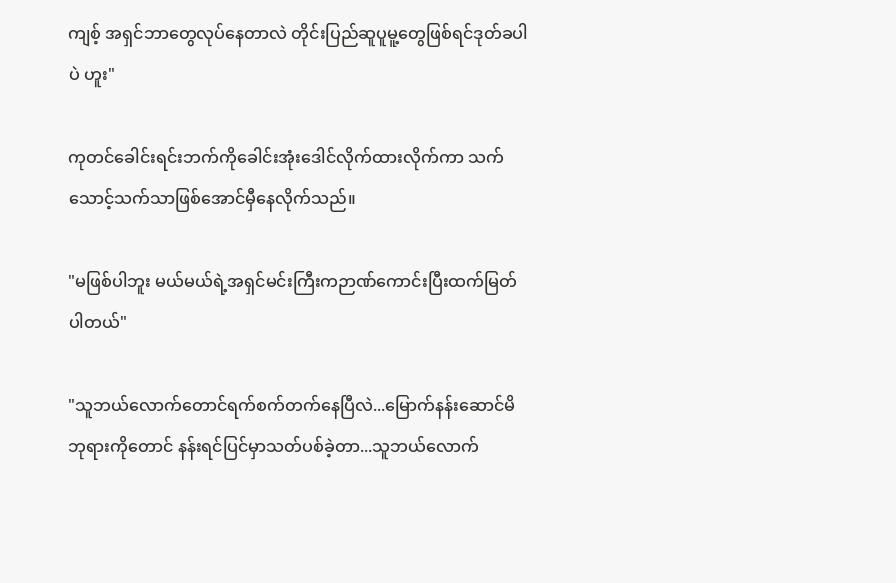ကျစ့် အရှင်ဘာတွေလုပ်နေတာလဲ တိုင်းပြည်ဆူပူမူ့တွေဖြစ်ရင်ဒုတ်ခပါပဲ ဟူး"

ကုတင်ခေါင်းရင်းဘက်ကိုခေါင်းအုံးဒေါင်လိုက်ထားလိုက်ကာ သက်သောင့်သက်သာဖြစ်အောင်မှီနေလိုက်သည်။

"မဖြစ်ပါဘူး မယ်မယ်ရဲ့အရှင်မင်းကြီးကဉာဏ်ကောင်းပြီးထက်မြတ်ပါတယ်"

"သူဘယ်လောက်တောင်ရက်စက်တက်နေပြီလဲ...မြောက်နန်းဆောင်မိဘုရားကိုတောင် နန်းရင်ပြင်မှာသတ်ပစ်ခဲ့တာ...သူဘယ်လောက်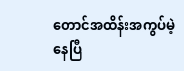တောင်အထိန်းအကွပ်မဲ့နေပြီ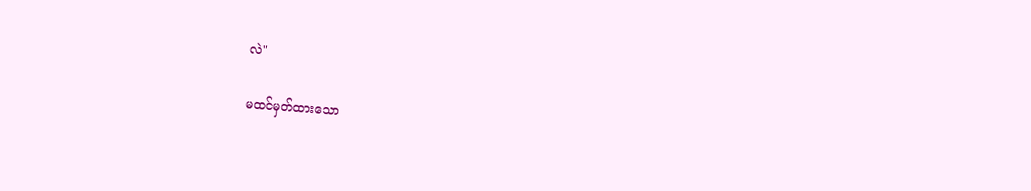လဲ"

မထင်မှတ်ထားသော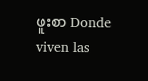ဖူးစာ Donde viven las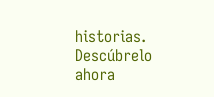historias. Descúbrelo ahora